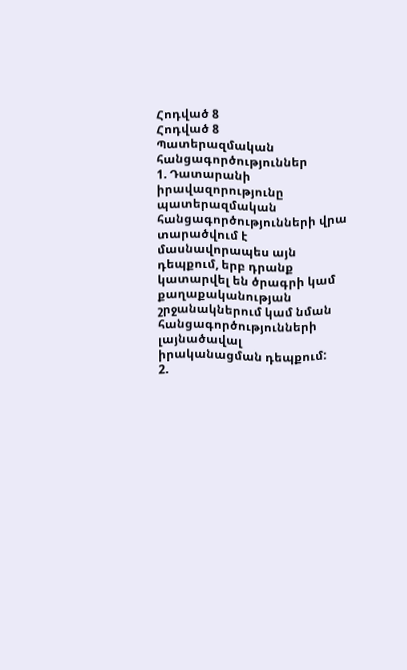Հոդված 8
Հոդված 8
Պատերազմական հանցագործություններ
1. Դատարանի իրավազորությունը պատերազմական հանցագործությունների վրա տարածվում է մասնավորապես այն դեպքում, երբ դրանք կատարվել են ծրագրի կամ քաղաքականության շրջանակներում կամ նման հանցագործությունների լայնածավալ իրականացման դեպքում:
2.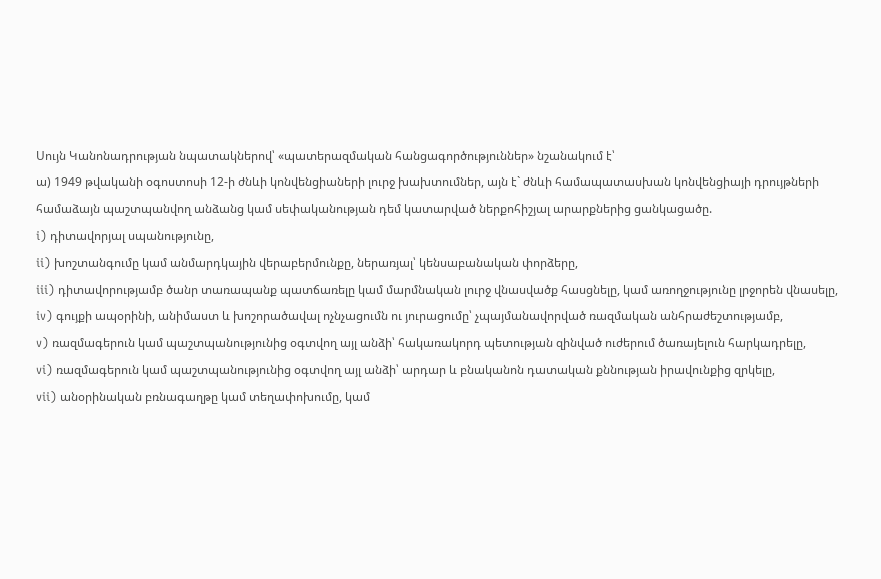Սույն Կանոնադրության նպատակներով՝ «պատերազմական հանցագործություններ» նշանակում է՝
ա) 1949 թվականի օգոստոսի 12-ի ժնևի կոնվենցիաների լուրջ խախտումներ, այն է` ժնևի համապատասխան կոնվենցիայի դրույթների համաձայն պաշտպանվող անձանց կամ սեփականության դեմ կատարված ներքոհիշյալ արարքներից ցանկացածը.
i) դիտավորյալ սպանությունը,
ii) խոշտանգումը կամ անմարդկային վերաբերմունքը, ներառյալ՝ կենսաբանական փորձերը,
iii) դիտավորությամբ ծանր տառապանք պատճառելը կամ մարմնական լուրջ վնասվածք հասցնելը, կամ առողջությունը լրջորեն վնասելը,
iv) գույքի ապօրինի, անիմաստ և խոշորածավալ ոչնչացումն ու յուրացումը՝ չպայմանավորված ռազմական անհրաժեշտությամբ,
v) ռազմագերուն կամ պաշտպանությունից օգտվող այլ անձի՝ հակառակորդ պետության զինված ուժերում ծառայելուն հարկադրելը,
vi) ռազմագերուն կամ պաշտպանությունից օգտվող այլ անձի՝ արդար և բնականոն դատական քննության իրավունքից զրկելը,
vii) անօրինական բռնագաղթը կամ տեղափոխումը, կամ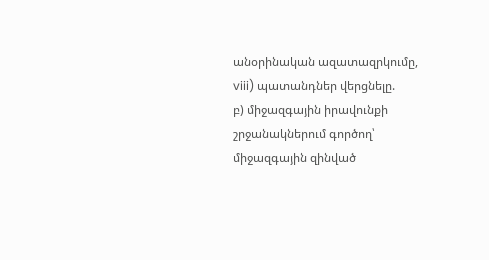անօրինական ազատազրկումը,
viii) պատանդներ վերցնելը.
բ) միջազգային իրավունքի շրջանակներում գործող՝ միջազգային զինված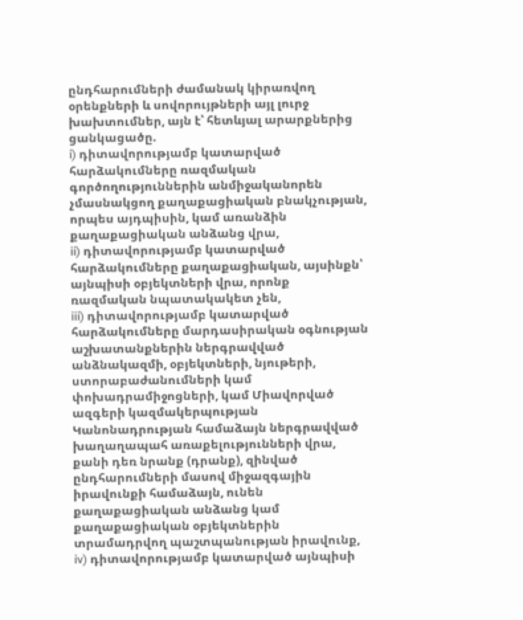ընդհարումների ժամանակ կիրառվող օրենքների և սովորույթների այլ լուրջ խախտումներ, այն է՝ հետևյալ արարքներից ցանկացածը.
i) դիտավորությամբ կատարված հարձակումները ռազմական գործողություններին անմիջականորեն չմասնակցող քաղաքացիական բնակչության, որպես այդպիսին, կամ առանձին քաղաքացիական անձանց վրա,
ii) դիտավորությամբ կատարված հարձակումները քաղաքացիական, այսինքն՝ այնպիսի օբյեկտների վրա, որոնք ռազմական նպատակակետ չեն,
iii) դիտավորությամբ կատարված հարձակումները մարդասիրական օգնության աշխատանքներին ներգրավված անձնակազմի, օբյեկտների, նյութերի, ստորաբաժանումների կամ փոխադրամիջոցների, կամ Միավորված ազգերի կազմակերպության Կանոնադրության համաձայն ներգրավված խաղաղապահ առաքելությունների վրա, քանի դեռ նրանք (դրանք), զինված ընդհարումների մասով միջազգային իրավունքի համաձայն, ունեն քաղաքացիական անձանց կամ քաղաքացիական օբյեկտներին տրամադրվող պաշտպանության իրավունք,
iv) դիտավորությամբ կատարված այնպիսի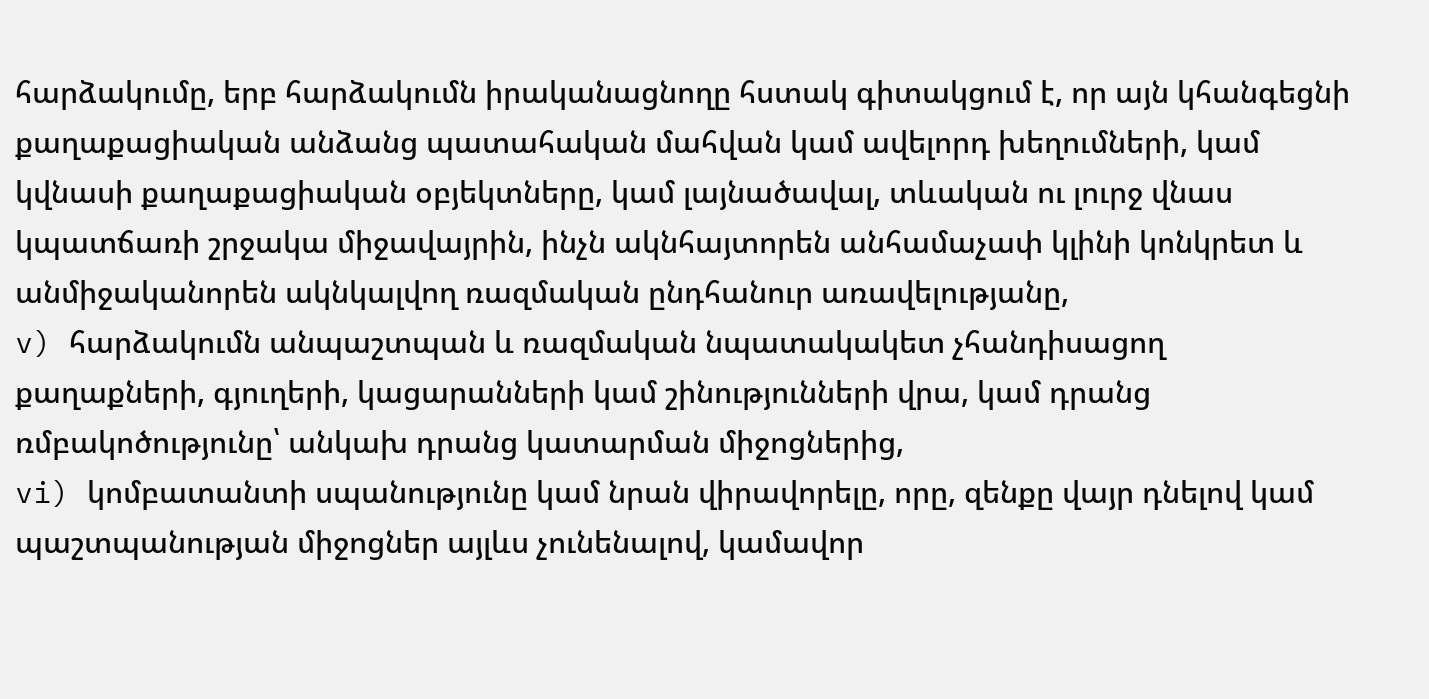հարձակումը, երբ հարձակումն իրականացնողը հստակ գիտակցում է, որ այն կհանգեցնի քաղաքացիական անձանց պատահական մահվան կամ ավելորդ խեղումների, կամ կվնասի քաղաքացիական օբյեկտները, կամ լայնածավալ, տևական ու լուրջ վնաս կպատճառի շրջակա միջավայրին, ինչն ակնհայտորեն անհամաչափ կլինի կոնկրետ և անմիջականորեն ակնկալվող ռազմական ընդհանուր առավելությանը,
v) հարձակումն անպաշտպան և ռազմական նպատակակետ չհանդիսացող քաղաքների, գյուղերի, կացարանների կամ շինությունների վրա, կամ դրանց ռմբակոծությունը՝ անկախ դրանց կատարման միջոցներից,
vi) կոմբատանտի սպանությունը կամ նրան վիրավորելը, որը, զենքը վայր դնելով կամ պաշտպանության միջոցներ այլևս չունենալով, կամավոր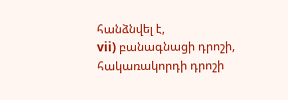հանձնվել է,
vii) բանագնացի դրոշի, հակառակորդի դրոշի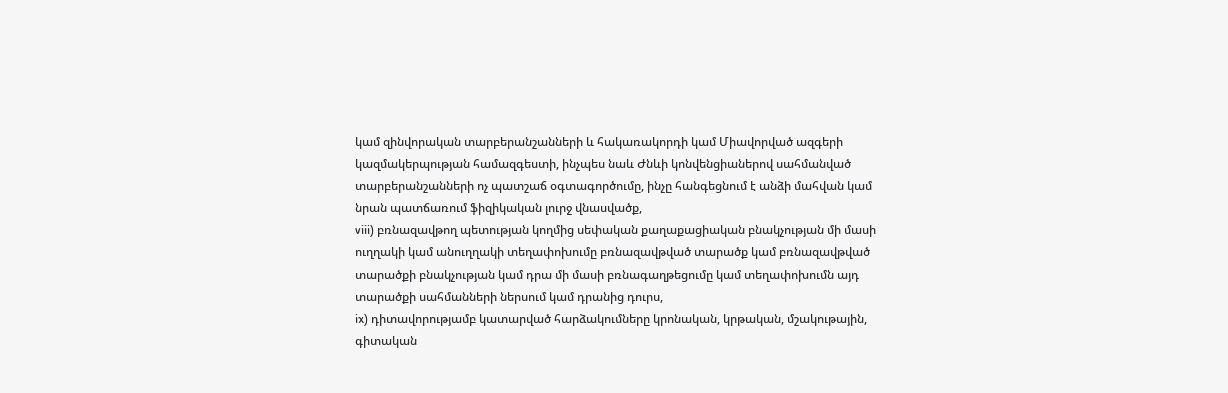կամ զինվորական տարբերանշանների և հակառակորդի կամ Միավորված ազգերի կազմակերպության համազգեստի, ինչպես նաև Ժնևի կոնվենցիաներով սահմանված տարբերանշանների ոչ պատշաճ օգտագործումը, ինչը հանգեցնում է անձի մահվան կամ նրան պատճառում ֆիզիկական լուրջ վնասվածք,
viii) բռնազավթող պետության կողմից սեփական քաղաքացիական բնակչության մի մասի ուղղակի կամ անուղղակի տեղափոխումը բռնազավթված տարածք կամ բռնազավթված տարածքի բնակչության կամ դրա մի մասի բռնագաղթեցումը կամ տեղափոխումն այդ տարածքի սահմանների ներսում կամ դրանից դուրս,
ix) դիտավորությամբ կատարված հարձակումները կրոնական, կրթական, մշակութային, գիտական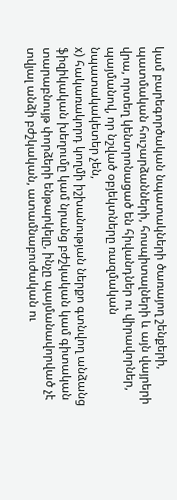կամ բարեգործական նպատակների ծառայող շենքերի, պատմական հուշարձանների, հոսպիտալների և այն վայրերի վրա, որտեղ կենտրոնացած են հիվանդներ ու վիրավորներ, պայմանով, որ նշված օբյեկտները ռազմական նպատակակետեր չեն,
x) հակառակորդ կողմի իշխանության ներքո գտնվող անձանց ֆիզիկական խեղումը կամ նրանց բժշկական կամ գիտական տարաբնույթ փորձերի ենթարկելը, ինչը պայմանավորված չէ տվյալ անձի բժշկական, ատամնաբուժական ու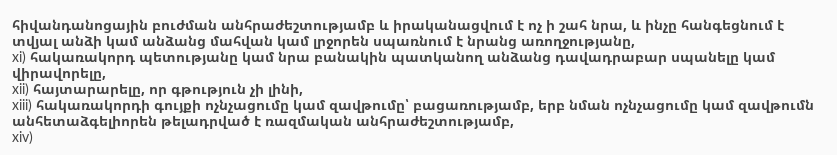հիվանդանոցային բուժման անհրաժեշտությամբ և իրականացվում է ոչ ի շահ նրա, և ինչը հանգեցնում է տվյալ անձի կամ անձանց մահվան կամ լրջորեն սպառնում է նրանց առողջությանը,
xi) հակառակորդ պետությանը կամ նրա բանակին պատկանող անձանց դավադրաբար սպանելը կամ վիրավորելը,
xii) հայտարարելը, որ գթություն չի լինի,
xiii) հակառակորդի գույքի ոչնչացումը կամ զավթումը՝ բացառությամբ, երբ նման ոչնչացումը կամ զավթումն անհետաձգելիորեն թելադրված է ռազմական անհրաժեշտությամբ,
xiv)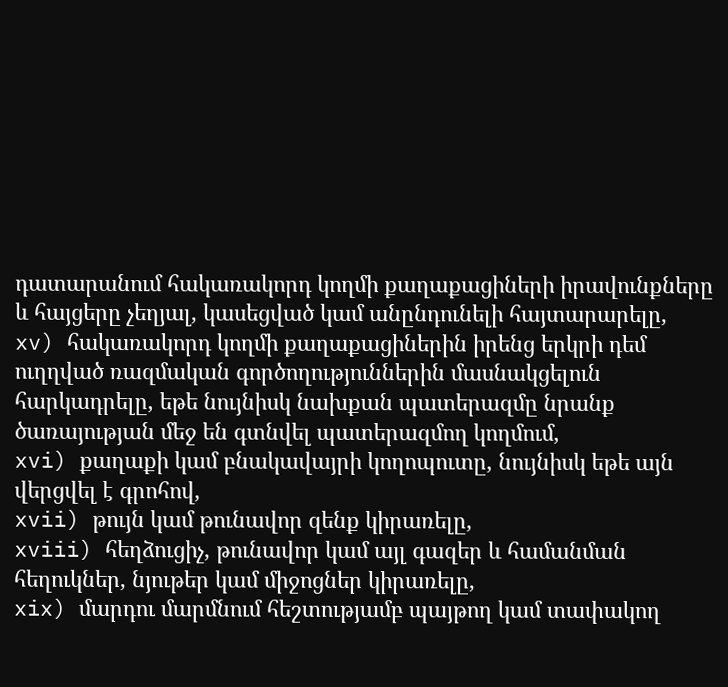դատարանում հակառակորդ կողմի քաղաքացիների իրավունքները և հայցերը չեղյալ, կասեցված կամ անընդունելի հայտարարելը,
xv) հակառակորդ կողմի քաղաքացիներին իրենց երկրի դեմ ուղղված ռազմական գործողություններին մասնակցելուն հարկադրելը, եթե նույնիսկ նախքան պատերազմը նրանք ծառայության մեջ են գտնվել պատերազմող կողմում,
xvi) քաղաքի կամ բնակավայրի կողոպուտը, նույնիսկ եթե այն վերցվել է գրոհով,
xvii) թույն կամ թունավոր զենք կիրառելը,
xviii) հեղձուցիչ, թունավոր կամ այլ գազեր և համանման հեղուկներ, նյութեր կամ միջոցներ կիրառելը,
xix) մարդու մարմնում հեշտությամբ պայթող կամ տափակող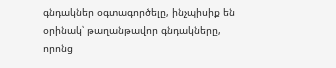գնդակներ օգտագործելը, ինչպիսիք են օրինակ՝ թաղանթավոր գնդակները, որոնց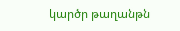կարծր թաղանթն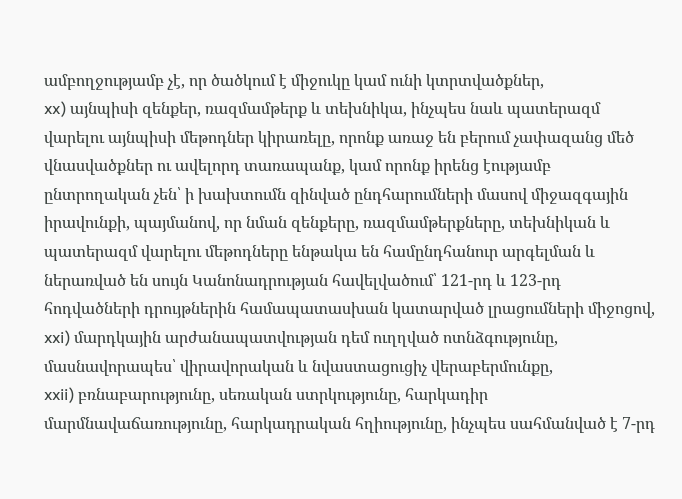ամբողջությամբ չէ, որ ծածկում է միջուկը կամ ունի կտրտվածքներ,
xx) այնպիսի զենքեր, ռազմամթերք և տեխնիկա, ինչպես նաև պատերազմ վարելու այնպիսի մեթոդներ կիրառելը, որոնք առաջ են բերում չափազանց մեծ վնասվածքներ ու ավելորդ տառապանք, կամ որոնք իրենց էությամբ ընտրողական չեն՝ ի խախտումն զինված ընդհարումների մասով միջազգային իրավունքի, պայմանով, որ նման զենքերը, ռազմամթերքները, տեխնիկան և պատերազմ վարելու մեթոդները ենթակա են համընդհանուր արգելման և ներառված են սույն Կանոնադրության հավելվածում՝ 121-րդ և 123-րդ հոդվածների դրույթներին համապատասխան կատարված լրացումների միջոցով,
xxi) մարդկային արժանապատվության դեմ ուղղված ոտնձգությունը, մասնավորապես՝ վիրավորական և նվաստացուցիչ վերաբերմունքը,
xxii) բռնաբարությունը, սեռական ստրկությունը, հարկադիր մարմնավաճառությունը, հարկադրական հղիությունը, ինչպես սահմանված է 7-րդ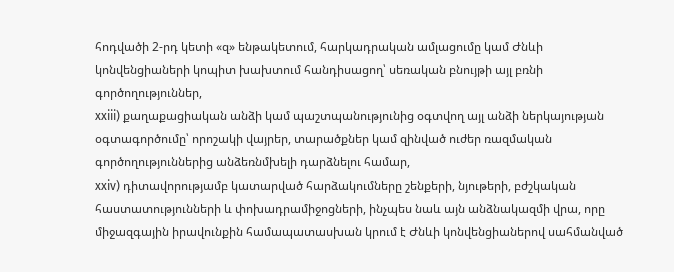հոդվածի 2-րդ կետի «զ» ենթակետում, հարկադրական ամլացումը կամ Ժնևի կոնվենցիաների կոպիտ խախտում հանդիսացող՝ սեռական բնույթի այլ բռնի գործողություններ,
xxiii) քաղաքացիական անձի կամ պաշտպանությունից օգտվող այլ անձի ներկայության օգտագործումը՝ որոշակի վայրեր, տարածքներ կամ զինված ուժեր ռազմական գործողություններից անձեռնմխելի դարձնելու համար,
xxiv) դիտավորությամբ կատարված հարձակումները շենքերի, նյութերի, բժշկական հաստատությունների և փոխադրամիջոցների, ինչպես նաև այն անձնակազմի վրա, որը միջազգային իրավունքին համապատասխան կրում է Ժնևի կոնվենցիաներով սահմանված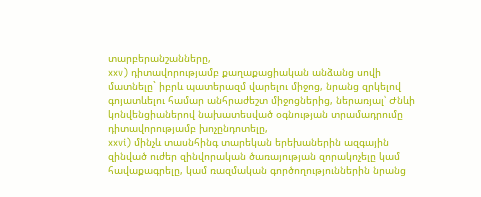տարբերանշանները,
xxv) դիտավորությամբ քաղաքացիական անձանց սովի մատնելը` իբրև պատերազմ վարելու միջոց, նրանց զրկելով գոյատևելու համար անհրաժեշտ միջոցներից, ներառյալ՝ Ժնևի կոնվենցիաներով նախատեսված օգնության տրամադրումը դիտավորությամբ խոչընդոտելը,
xxvi) մինչև տասնհինգ տարեկան երեխաներին ազգային զինված ուժեր զինվորական ծառայության զորակոչելը կամ հավաքագրելը, կամ ռազմական գործողություններին նրանց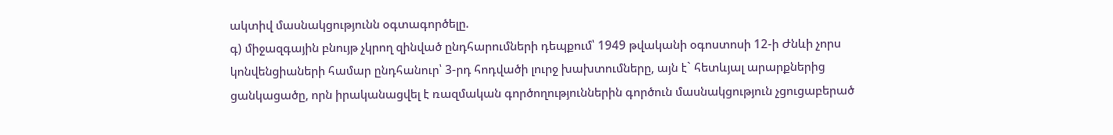ակտիվ մասնակցությունն օգտագործելը.
գ) միջազգային բնույթ չկրող զինված ընդհարումների դեպքում՝ 1949 թվականի օգոստոսի 12-ի Ժնևի չորս կոնվենցիաների համար ընդհանուր՝ 3-րդ հոդվածի լուրջ խախտումները, այն է` հետևյալ արարքներից ցանկացածը, որն իրականացվել է ռազմական գործողություններին գործուն մասնակցություն չցուցաբերած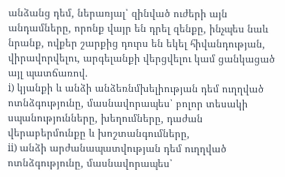անձանց դեմ, ներառյալ՝ զինված ուժերի այն անդամները, որոնք վայր են դրել զենքը, ինչպես նաև նրանք, ովքեր շարքից դուրս են եկել հիվանդության, վիրավորվելու, արգելանքի վերցվելու կամ ցանկացած այլ պատճառով.
i) կյանքի և անձի անձեռնմխելիության դեմ ուղղված ոտնձգությունը, մասնավորապես՝ բոլոր տեսակի սպանությունները, խեղումները, դաժան վերաբերմունքը և խոշտանգումները,
ii) անձի արժանապատվության դեմ ուղղված ոտնձգությունը, մասնավորապես՝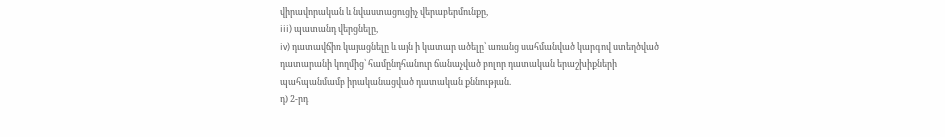վիրավորական և նվաստացուցիչ վերաբերմունքը,
iii) պատանդ վերցնելը,
iv) դատավճիռ կայացնելը և այն ի կատար ածելը՝ առանց սահմանված կարգով ստեղծված դատարանի կողմից՝ համընդհանուր ճանաչված բոլոր դատական երաշխիքների պահպանմամբ իրականացված դատական քննության.
դ) 2-րդ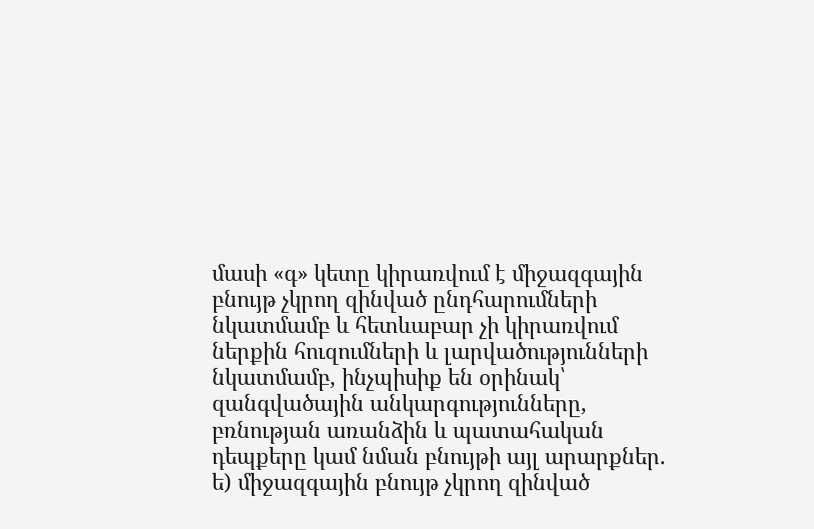մասի «գ» կետը կիրառվում է միջազգային բնույթ չկրող զինված ընդհարումների նկատմամբ և հետևաբար չի կիրառվում ներքին հուզումների և լարվածությունների նկատմամբ, ինչպիսիք են օրինակ՝ զանգվածային անկարգությունները, բռնության առանձին և պատահական դեպքերը կամ նման բնույթի այլ արարքներ.
ե) միջազգային բնույթ չկրող զինված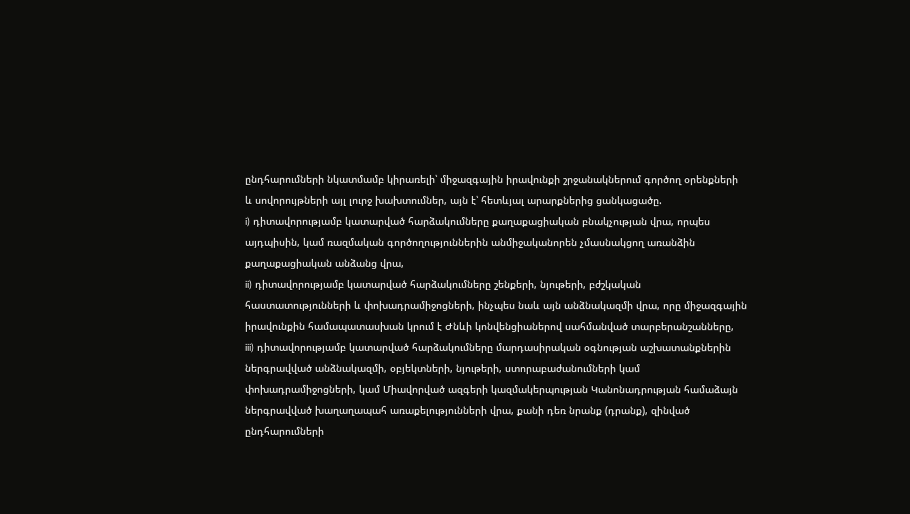ընդհարումների նկատմամբ կիրառելի՝ միջազգային իրավունքի շրջանակներում գործող օրենքների և սովորույթների այլ լուրջ խախտումներ, այն է՝ հետևյալ արարքներից ցանկացածը.
i) դիտավորությամբ կատարված հարձակումները քաղաքացիական բնակչության վրա, որպես այդպիսին, կամ ռազմական գործողություններին անմիջականորեն չմասնակցող առանձին քաղաքացիական անձանց վրա,
ii) դիտավորությամբ կատարված հարձակումները շենքերի, նյութերի, բժշկական հաստատությունների և փոխադրամիջոցների, ինչպես նաև այն անձնակազմի վրա, որը միջազգային իրավունքին համապատասխան կրում է Ժնևի կոնվենցիաներով սահմանված տարբերանշանները,
iii) դիտավորությամբ կատարված հարձակումները մարդասիրական օգնության աշխատանքներին ներգրավված անձնակազմի, օբյեկտների, նյութերի, ստորաբաժանումների կամ փոխադրամիջոցների, կամ Միավորված ազգերի կազմակերպության Կանոնադրության համաձայն ներգրավված խաղաղապահ առաքելությունների վրա, քանի դեռ նրանք (դրանք), զինված ընդհարումների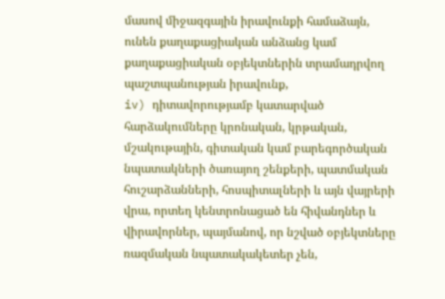մասով միջազգային իրավունքի համաձայն, ունեն քաղաքացիական անձանց կամ քաղաքացիական օբյեկտներին տրամադրվող պաշտպանության իրավունք,
iv) դիտավորությամբ կատարված հարձակումները կրոնական, կրթական, մշակութային, գիտական կամ բարեգործական նպատակների ծառայող շենքերի, պատմական հուշարձանների, հոսպիտալների և այն վայրերի վրա, որտեղ կենտրոնացած են հիվանդներ և վիրավորներ, պայմանով, որ նշված օբյեկտները ռազմական նպատակակետեր չեն,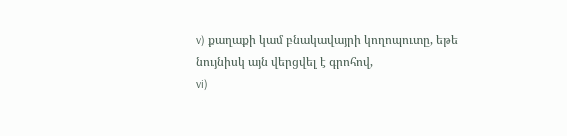v) քաղաքի կամ բնակավայրի կողոպուտը, եթե նույնիսկ այն վերցվել է գրոհով,
vi)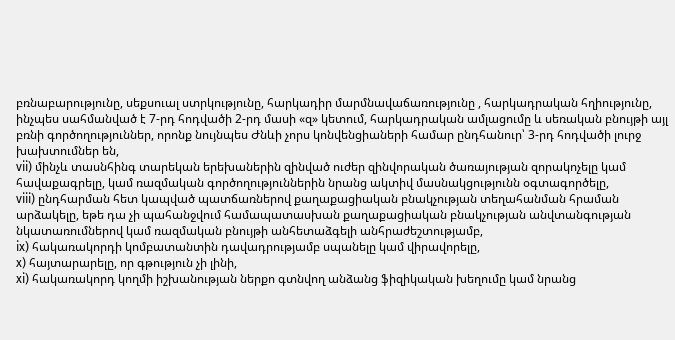բռնաբարությունը, սեքսուալ ստրկությունը, հարկադիր մարմնավաճառությունը , հարկադրական հղիությունը, ինչպես սահմանված է 7-րդ հոդվածի 2-րդ մասի «զ» կետում, հարկադրական ամլացումը և սեռական բնույթի այլ բռնի գործողություններ, որոնք նույնպես Ժնևի չորս կոնվենցիաների համար ընդհանուր՝ 3-րդ հոդվածի լուրջ խախտումներ են,
vii) մինչև տասնհինգ տարեկան երեխաներին զինված ուժեր զինվորական ծառայության զորակոչելը կամ հավաքագրելը, կամ ռազմական գործողություններին նրանց ակտիվ մասնակցությունն օգտագործելը,
viii) ընդհարման հետ կապված պատճառներով քաղաքացիական բնակչության տեղահանման հրաման արձակելը, եթե դա չի պահանջվում համապատասխան քաղաքացիական բնակչության անվտանգության նկատառումներով կամ ռազմական բնույթի անհետաձգելի անհրաժեշտությամբ,
ix) հակառակորդի կոմբատանտին դավադրությամբ սպանելը կամ վիրավորելը,
x) հայտարարելը, որ գթություն չի լինի,
xi) հակառակորդ կողմի իշխանության ներքո գտնվող անձանց ֆիզիկական խեղումը կամ նրանց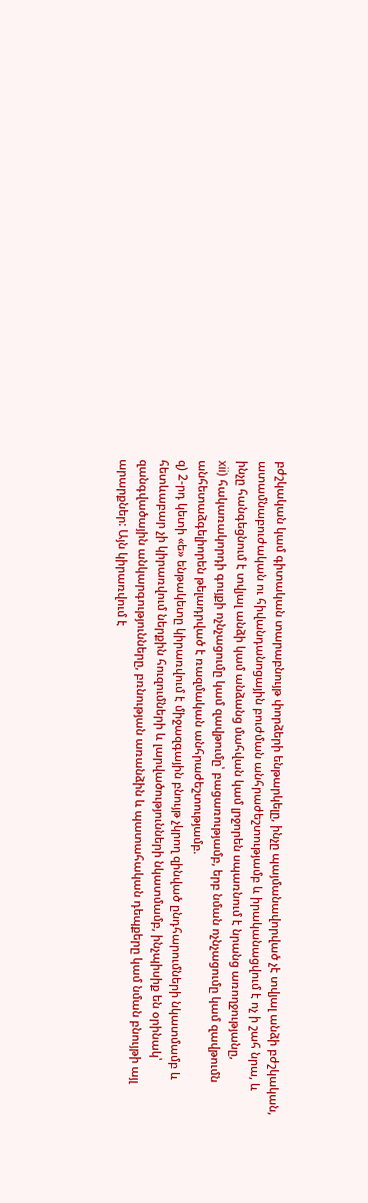բժշկական կամ գիտական տարաբնույթ փորձերի ենթարկելը, ինչը պայմանավորված չէ տվյալ անձի բժշկական, ատամնաբուժական ու հիվանդանոցային բուժման անհրաժեշտությամբ և իրականացվում է ոչ ի շահ նրա, և ինչը հանգեցնում է տվյալ անձի կամ անձանց մահվան կամ լրջորեն սպառնում է նրանց առողջությանը,
xii) հակառակորդի գույքի ոչնչացումը կամ զավթումը՝ բացառությամբ, երբ նման ոչնչացումը կամ զավթումն անհետաձգելիորեն թելադրված է ռազմական անհրաժեշտությամբ.
զ) 2-րդ կետի «ե» ենթակետը կիրառվում է միջազգային բնույթ չկրող զինված ընդհարումների նկատմամբ և հետևաբար չի կիրառվում ներքին հուզումների և լարվածությունների նկատմամբ, ինչպիսիք են օրինակ՝ զանգվածային անկարգությունները, բռնության առանձին և պատահական դեպքերը կամ նման բնույթի այլ արարքներ: Այն կիրառվում է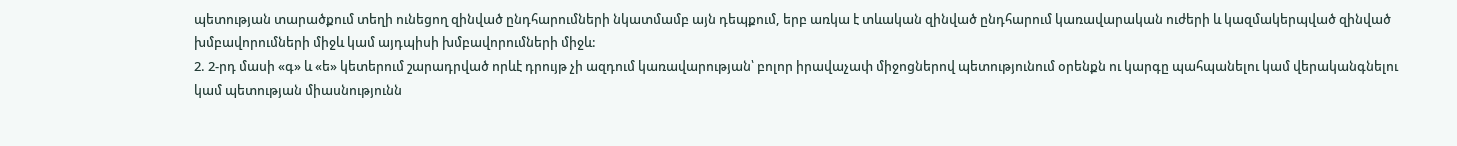պետության տարածքում տեղի ունեցող զինված ընդհարումների նկատմամբ այն դեպքում, երբ առկա է տևական զինված ընդհարում կառավարական ուժերի և կազմակերպված զինված խմբավորումների միջև կամ այդպիսի խմբավորումների միջև:
2. 2-րդ մասի «գ» և «ե» կետերում շարադրված որևէ դրույթ չի ազդում կառավարության՝ բոլոր իրավաչափ միջոցներով պետությունում օրենքն ու կարգը պահպանելու կամ վերականգնելու կամ պետության միասնությունն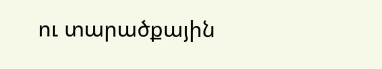ու տարածքային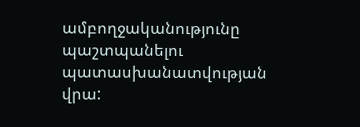ամբողջականությունը պաշտպանելու պատասխանատվության վրա: